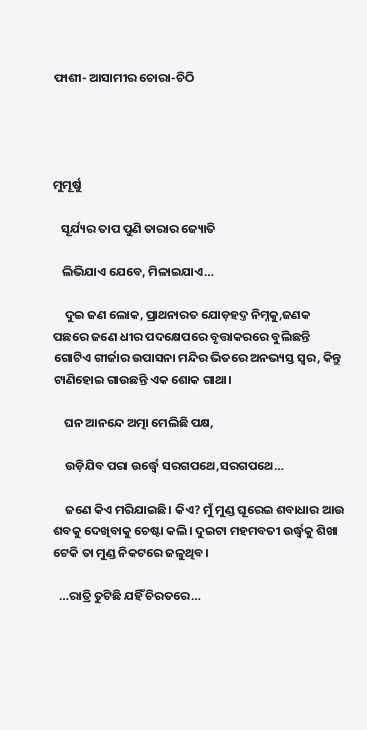ଫାଶୀ- ଆସାମୀର ଚୋରା-ଚିଠି




ମୁମୂର୍ଷୁ

   ସୂର୍ଯ୍ୟର ତାପ ପୁଣି ତାରାର ଜ୍ୟୋତି

   ଲିଭିଯାଏ ଯେବେ, ମିଳାଇଯାଏ…

    ଦୁଇ ଜଣ ଲୋକ, ପ୍ରାଥନାରତ ଯୋଡ଼ହଦ୍ତ ନିମ୍ନକୁ,ଜଣକ ପଛରେ ଜଣେ ଧୀର ପଦକ୍ଷେପରେ ବୃତ୍ତାକରରେ ବୁଲିଛନ୍ତି ଗୋଟିଏ ଗୀର୍ଜାର ଉପାସନା ମନ୍ଦିର ଭିତରେ ଅନଭ୍ୟସ୍ତ ସ୍ବର, କିନ୍ତୁ ଟାଣିହୋଇ ଗାଉଛନ୍ତି ଏକ ‌ଶୋକ ଗାଥା।

    ଘନ ଆନନ୍ଦେ ଅତ୍ମା ମେଲିଛି ପକ୍ଷ,

    ଉଡ଼ିଯିବ ପରା ଉର୍ଦ୍ଧ୍ବେ ସରଗପଥେ,ସରଗପଥେ…

    ଜଣେ କିଏ ମରିଯାଇଛି। କିଏ? ମୁଁ ମୁଣ୍ଡ ଘୂରେଇ ଶବାଧାର ଆଉ ଶବକୁ ଦେଖିବାକୁ ଚେଷ୍ଟା କଲି। ଦୁଇଟା ମହମବତୀ ଉର୍ଦ୍ଧ୍ବକୁ ଶିଖା ଟେକି ତା ମୁଣ୍ଡ ନିକଟରେ ଜଳୁଥିବ।

  …ରାତ୍ରି ତୁଟିଛି ଯହିଁ ଚିରତରେ…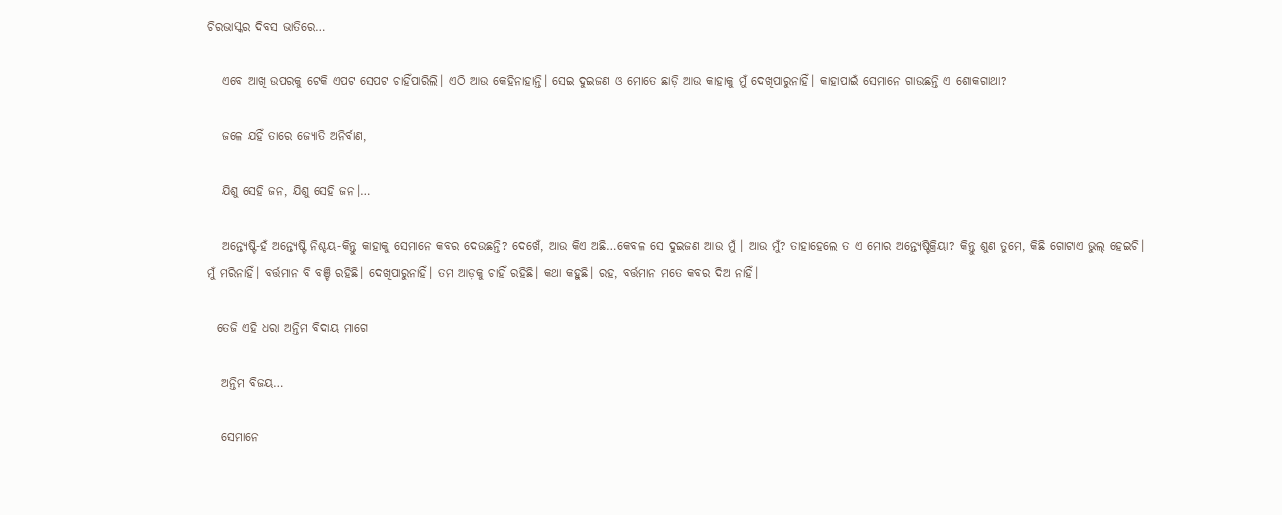ଚିରଭାସ୍କର ଦିବସ ଭାତିରେ…

   ଏବେ ଆଖି ଉପରକୁ ଟେକି ଏପଟ ସେପଟ ଚାହିଁପାରିଲି। ଏଠି ଆଉ କେହିନାହାନ୍ତି। ସେଇ ଦୁଇଜଣ ଓ ମୋତେ ଛାଡ଼ି ଆଉ କାହାକୁ ମୁଁ ଦେଖିପାରୁନାହିଁ। କାହାପାଇଁ ସେମାନେ ଗାଉଛନ୍ତି ଏ ଶୋକଗାଥା?

   ଜଳେ ଯହିଁ ତାରେ ଜ୍ୟୋତି ଅନିର୍ବାଣ,

   ଯିଶୁ ସେହି ଜନ, ଯିଶୁ ସେହି ଜନ।…

   ଅନ୍ତ୍ୟେଷ୍ଟି-ହଁ ଅନ୍ତ୍ୟେଷ୍ଟି ନିଶ୍ଚୟ-କିନ୍ତୁ କାହାକୁ ସେମାନେ କବର ଦେଉଛନ୍ତି? ଦେଖେଁ, ଆଉ କିଏ ଅଛି…କେବଳ ସେ ଦୁଇଜଣ ଆଉ ମୁଁ । ଆଉ ମୁଁ? ତାହାହେଲେ ତ ଏ ମୋର ଅନ୍ତ୍ୟେଷ୍ଟିକ୍ରିୟା? କିନ୍ତୁ ଶୁଣ ତୁମେ, କିଛି ଗୋଟାଏ ଭୁଲ୍‌ ହେଇଚି। ମୁଁ ମରିନାହିଁ। ବର୍ତ୍ତମାନ ବି ବଞ୍ଚି ରହିଛି। ଦେଖିପାରୁନାହିଁ। ତମ ଆଡ଼କୁ ଚାହିଁ ରହିଛି। କଥା କହୁଛି। ରହ, ବର୍ତ୍ତମାନ ମତେ କବର ଦିଅ ନାହିଁ।

  ତେଜି ଏହି ଧରା ଅନ୍ତିମ ବିଦାୟ ମାଗେ

   ଅନ୍ତିମ ବିଜୟ…

   ସେମାନେ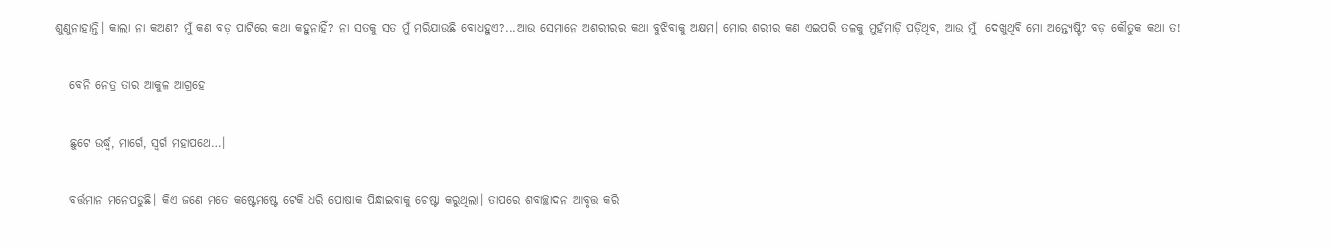ଶୁଣୁନାହାନ୍ତି। କାଲା ନା କଅଣ? ମୁଁ କଣ ବଡ଼ ପାଟିରେ କଥା କହୁନାହିଁ? ନା ସତକୁ ସତ ମୁଁ ମରିଯାଉଛି ବୋଧହୁଏ?...ଆଉ ସେମାନେ ଅଶରୀରର କଥା ବୁଝିବାକୁ ଅକ୍ଷମ। ମୋର ଶରୀର କଣ ଏଇପରି ତଳକୁ ମୁହଁମାଡ଼ି ପଡ଼ିଥିବ, ଆଉ ମୁଁ  ଦେଖୁଥିବି ମୋ ଅନ୍ତ୍ୟେଷ୍ଟି? ବଡ଼ କୌତୁକ କଥା ତ!

   ବେନି ନେତ୍ର ତାର ଆକୁଳ ଆଗ୍ରହେ

   ଛୁଟେ ଉର୍ଦ୍ଧ୍ବ, ମାର୍ଗେ, ସ୍ବର୍ଗ ମହାପଥେ…।

   ବର୍ତ୍ତମାନ ମନେପଡୁଛି। କିଏ ଜଣେ ମତେ କଷ୍ଟେମଷ୍ଟେ ଟେକି ଧରି ପୋଷାକ ପିନ୍ଧାଇବାକୁ ଚେଷ୍ଟା କରୁଥିଲା। ତାପରେ ଶବାଚ୍ଛାଦନ ଆବୃତ୍ତ କରି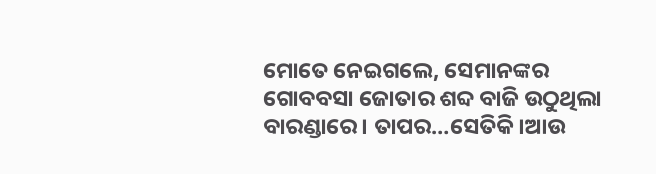ମୋତେ ନେଇଗଲେ, ସେମାନଙ୍କର ଗୋବବସା ଜୋତାର ଶବ୍ଦ ବାଜି ଉଠୁଥିଲା ବାରଣ୍ଡାରେ । ତାପର…ସେତିକି।ଆଉ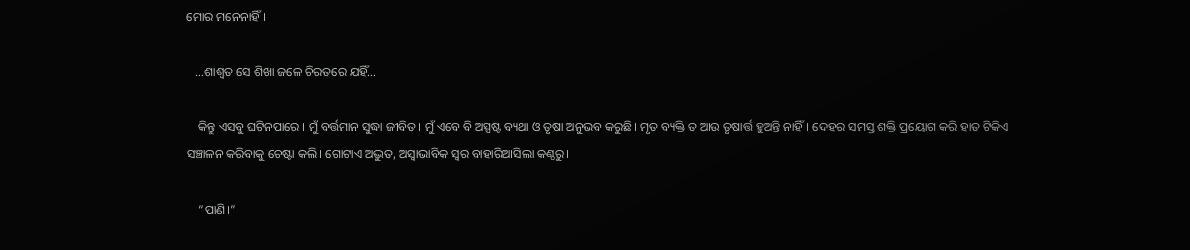ମୋର ମନେନାହିଁ।

   …ଶାଶ୍ବତ ସେ ଶିଖା ଜଳେ ଚିରତରେ ଯହିଁ…

    କିନ୍ତୁ ଏସବୁ ଘଟିନପାରେ । ମୁଁ ବର୍ତ୍ତମାନ ସୁଦ୍ଧା ଜୀବିତ। ମୁଁ ଏବେ ବି ଅସ୍ପଷ୍ଟ ବ୍ୟଥା ଓ ତୃଷା ଅନୁଭବ କରୁଛି। ମୃତ ବ୍ୟକ୍ତି ତ ଆଉ ତୃଷାର୍ତ୍ତ ହୁଅନ୍ତି ନାହିଁ। ଦେହର ସମସ୍ତ ଶକ୍ତି ପ୍ରୟୋଗ କରି ହାତ ଟିକିଏ ସଞ୍ଚାଳନ କରିବାକୁ ଚେଷ୍ଟା କଲି। ଗୋଟାଏ ଅଦ୍ଭୁତ, ଅସ୍ବାଭାବିକ ସ୍ବର ବାହାରିଆସିଲା କଣ୍ଠରୁ।

    “ପାଣି।”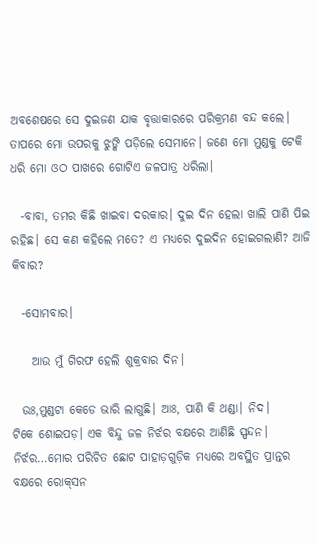ଅବଶେଷରେ ସେ ଦୁଇଜଣ ଯାକ ବୃତ୍ତାକାରରେ ପରିକ୍ରମଣ ବନ୍ଦ କଲେ। ତାପରେ ମୋ ଉପରକୁ ଝୁଙ୍କି ପଡ଼ିଲେ ସେମାନେ। ଜଣେ ମୋ ମୁଣ୍ଡକୁ ଟେକି ଧରି ମୋ ଓଠ ପାଖରେ ଗୋଟିଏ ଜଳପାତ୍ର ଧରିଲା।

  -ବାବା, ତମର କିଛି ଖାଇବା ଦରକାର। ଦୁଇ ଦିନ ହେଲା ଖାଲି ପାଣି ପିଇ ରହିଛ। ସେ କଣ କହିଲେ ମତେ? ଏ ମଧ୍ୟରେ ଦୁଇଦିନ ହୋଇଗଲାଣି? ଆଜି କିବାର?

  -ସୋମବାର।

    ଆଉ ମୁଁ ଗିରଫ ହେଲି ଶୁକ୍ରବାର ଦିନ।

  ଉଃ,ମୁଣ୍ଡଟା କେଡେ ଭାରି ଲାଗୁଛି। ଆଃ, ପାଣି କି ଥଣ୍ଡା। ନିଦ। ଟିକେ ‌ଶୋଇପଡ଼। ଏକ ବିନ୍ଦୁ ଜଳ ନିର୍ଝର ବକ୍ଷରେ ଆଣିଛି ସ୍ପନ୍ଦନ। ନିର୍ଝର…ମୋର ପରିଚିତ ଛୋଟ ପାହାଡ଼ଗୁଡ଼ିକ ମଧ୍ୟରେ ଅବସ୍ଥିତ ପ୍ରାନ୍ତର ବକ୍ଷରେ ରୋକ୍‌ସନ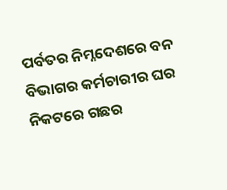ପର୍ବତର ନିମ୍ନଦେଶରେ ବନ ବିଭାଗର କର୍ମଚାରୀର ଘର ନିକଟରେ ଗଛର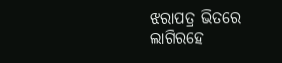ଝରାପତ୍ର ଭିତରେ ଲାଗିରହେ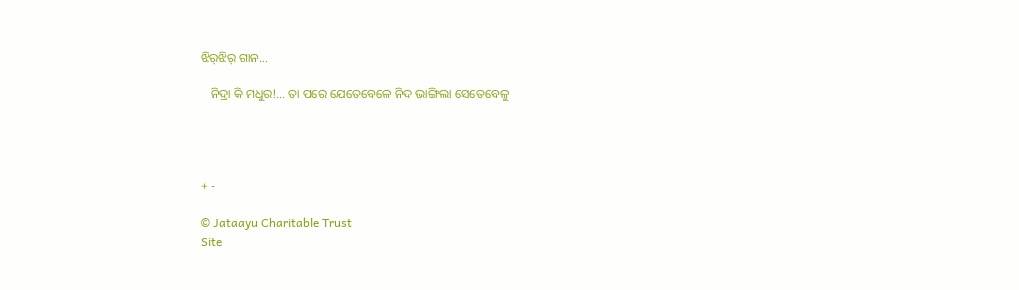ଝିର୍‌ଝିର୍‌ ଗାନ…

   ନିଦ୍ରା କି ମଧୁର!… ତା ପରେ ଯେତେବେଳେ ନିଦ ଭାଙ୍ଗିଲା ସେତେବେଳୁ




+ -

© Jataayu Charitable Trust
Site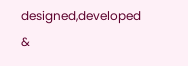designed,developed &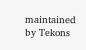maintained by Tekons